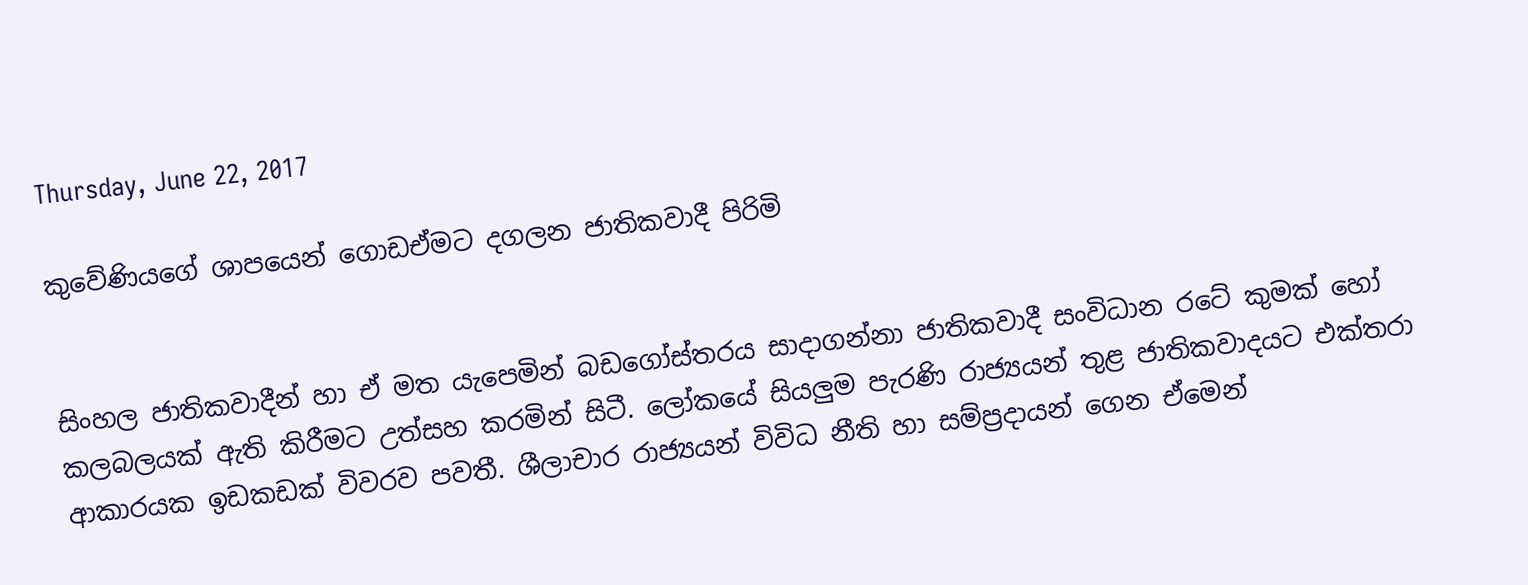Thursday, June 22, 2017

කුවේණියගේ ශාපයෙන් ගොඩඒමට දගලන ජාතිකවාදී පිරිමි


සිංහල ජාතිකවාදීන් හා ඒ මත යැපෙමින් බඩගෝස්තරය සාදාගන්නා ජාතිකවාදී සංවිධාන රටේ කුමක් හෝ කලබලයක් ඇති කිරීමට උත්සහ කරමින් සිටී. ලෝකයේ සියලුම පැරණි රාජ්‍යයන් තුළ ජාතිකවාදයට එක්තරා ආකාරයක ඉඩකඩක් විවරව පවතී. ශීලාචාර රාජ්‍යයන් විවිධ නීති හා සම්ප්‍රදායන් ගෙන ඒමෙන්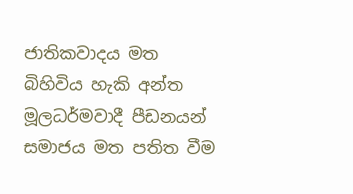ජාතිකවාදය මත බිහිවිය හැකි අන්ත මූලධර්මවාදී පීඩනයන් සමාජය මත පතිත වීම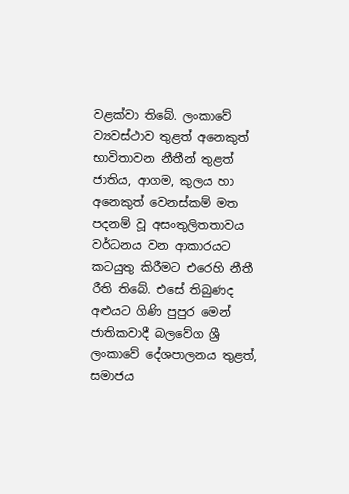වළක්වා තිබේ. ලංකාවේ ව්‍යවස්ථාව තුළත් අනෙකුත් භාවිතාවන නීතීන් තුළත් ජාතිය, ආගම, කුලය හා අනෙකුත් වෙනස්කම් මත පදනම් වූ අසංතුලිතතාවය වර්ධනය වන ආකාරයට කටයුතු කිරීමට එරෙහි නීතී රීති තිබේ. එසේ තිබුණද අළුයට ගිණි පුපුර මෙන් ජාතිකවාදී බලවේග ශ්‍රී ලංකාවේ දේශපාලනය තුළත්, සමාජය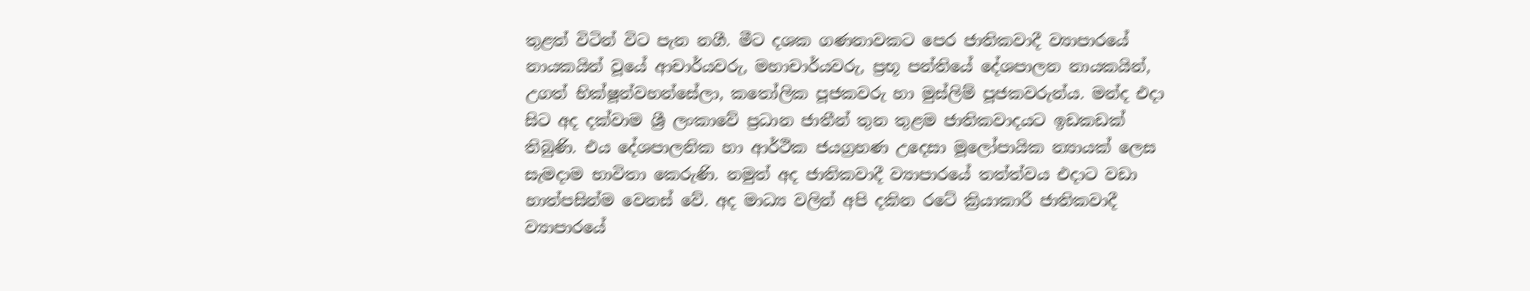තුළත් විටින් විට පැන නගී. මීට දශක ගණනාවකට පෙර ජාතිකවාදී ව්‍යාපාරයේ නායකයින් වූයේ ආචාර්යවරු, මහාචාර්යවරු, ප්‍රභූ පන්තියේ දේශපාලන නායකයින්, උගත් භික්ෂූන්වහන්සේලා, කතෝලික පූජකවරු හා මුස්ලිම් පූජකවරුන්ය. මන්ද එදා සිට අද දක්වාම ශ්‍රී ලංකාවේ ප්‍රධාන ජාතීන් තුන තුළම ජාතිකවාදයට ඉඩකඩක් තිබුණි. එය දේශපාලනික හා ආර්ථික ජයග්‍රහණ උදෙසා මූලෝපායික න්‍යායක් ලෙස සැමදාම භාවිතා කෙරුණි. නමුත් අද ජාතිකවාදී ව්‍යාපාරයේ තත්ත්වය එදාට වඩා හාත්පසින්ම වෙනස් වේ. අද මාධ්‍ය වලින් අපි දකින රටේ ක්‍රියාකාරී ජාතිකවාදී ව්‍යාපාරයේ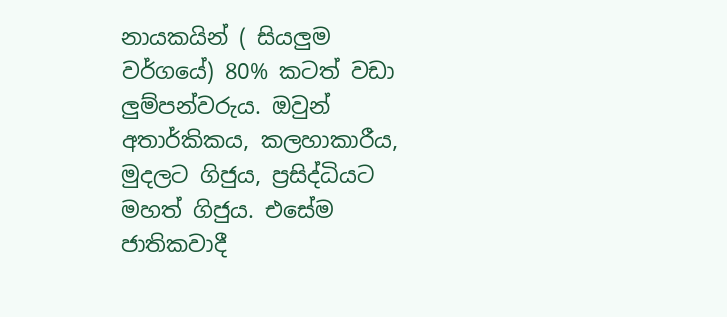නායකයින් ( සියලුම වර්ගයේ) 80% කටත් වඩා ලුම්පන්වරුය. ඔවුන් අතාර්කිකය, කලහාකාරීය, මුදලට ගිජුය, ප්‍රසිද්ධියට මහත් ගිජුය. එසේම ජාතිකවාදී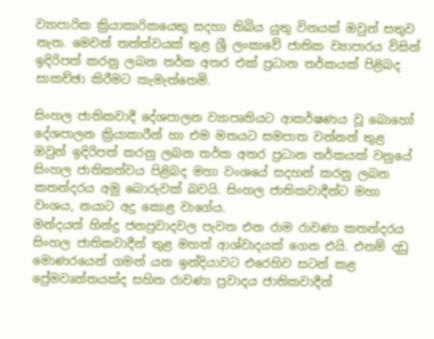ව්‍යාපාරික ක්‍රියාකාරිකයෙකු සදහා තිබිය යුතු විනයක් ඔවුන් සතුව නැත. මෙවන් තත්ත්වයක් තුළ ශ්‍රී ලංකාවේ ජාතික ව්‍යාපාරය විසින් ඉදිරිපත් කරනු ලබන තර්ක අතර එක් ප්‍රධාන තර්කයක් පිළිබද සාකච්ඡා කිරීමට කැමැත්තෙමි.

සිංහල ජාතිකවාදී දේශපාලන ව්‍යාපෘතියට ආකර්ෂණය වූ බොහෝ දේශපාලන ක්‍රියාකාරීන් හා එම මතයට සමපාත වන්නන් තුළ ඔවුන් ඉදිරිපත් කරනු ලබන තර්ක අතර ප්‍රධාන තර්කයක් වනුයේ සිංහල ජාතිකත්වය පිළිබද මහා වංශයේ සදහන් කරනු ලබන කතන්දරය අමු බොරුවක් බවයි. සිංහල ජාතිකවාදීන්ට මහා වංශය, නයාට අදු කොළ වාගේය.
මන්දයත් හින්දු ජනප්‍රවාදවල පැවත එන රාම රාවණා කතන්දරය සිංහල ජාතිකවාදීන් තුළ මහත් ආශ්වාදයක් ගෙන එයි. එනම් දඩු මොණරයෙන් ගමන් යන ඉන්දියාවට එරෙහිව සටන් කළ ප්‍රේමවෘත්තයක්ද සහිත රාවණා ප්‍රවාදය ජාතිකවාදීන්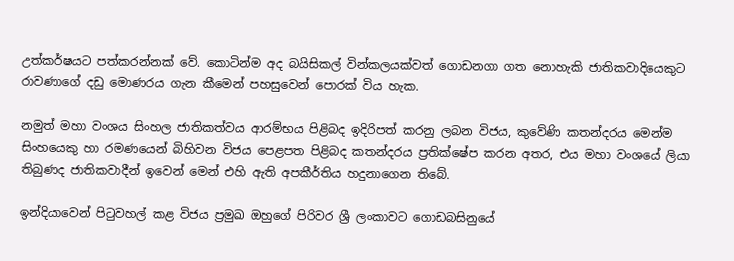උත්කර්ෂයට පත්කරන්නක් වේ. කොටින්ම අද බයිසිකල් වින්කලයක්වත් ගොඩනගා ගත නොහැකි ජාතිකවාදියෙකුට රාවණාගේ දඩු මොණරය ගැන කීමෙන් පහසුවෙන් පොරක් විය හැක.

නමුත් මහා වංශය සිංහල ජාතිකත්වය ආරම්භය පිළිබද ඉදිරිපත් කරනු ලබන විජය, කුවේණි කතන්දරය මෙන්ම සිංහයෙකු හා රමණයෙන් බිහිවන විජය පෙළපත පිළිබද කතන්දරය ප්‍රතික්ෂේප කරන අතර, එය මහා වංශයේ ලියා තිබුණද ජාතිකවාදීන් ඉවෙන් මෙන් එහි ඇති අපකීර්තිය හදුනාගෙන තිබේ.

ඉන්දියාවෙන් පිටුවහල් කළ විජය ප්‍රමුඛ ඔහුගේ පිරිවර ශ්‍රී ලංකාවට ගොඩබසිනුයේ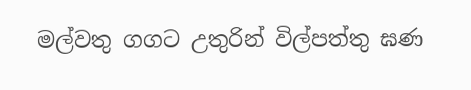මල්වතු ගගට උතුරින් විල්පත්තු ඝණ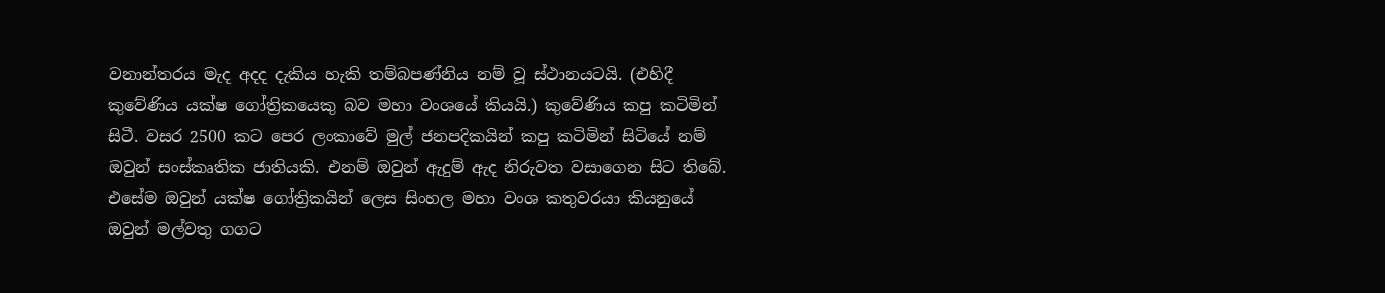වනාන්තරය මැද අදද දැකිය හැකි තම්බපණ්නිය නම් වූ ස්ථානයටයි. (එහිදී කුවේණිය යක්ෂ ගෝත්‍රිකයෙකු බව මහා වංශයේ කියයි.) කුවේණිය කපු කටිමින් සිටී. වසර 2500 කට පෙර ලංකාවේ මුල් ජනපදිකයින් කපු කටිමින් සිටියේ නම් ඔවුන් සංස්කෘතික ජාතියකි. එනම් ඔවුන් ඇදුම් ඇද නිරුවත වසාගෙන සිට තිබේ. එසේම ඔවුන් යක්ෂ ගෝත්‍රිකයින් ලෙස සිංහල මහා වංශ කතුවරයා කියනුයේ ඔවුන් මල්වතු ගගට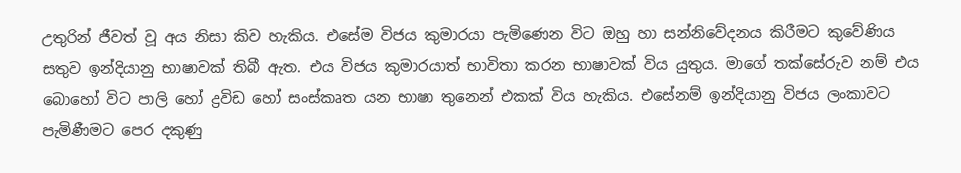උතුරින් ජීවත් වූ අය නිසා කිව හැකිය. එසේම විජය කුමාරයා පැමිණෙන විට ඔහු හා සන්නිවේදනය කිරීමට කුවේණිය සතුව ඉන්දියානු භාෂාවක් තිබී ඇත. එය විජය කුමාරයාත් භාවිතා කරන භාෂාවක් විය යුතුය. මාගේ තක්සේරුව නම් එය බොහෝ විට පාලි හෝ ද්‍රවිඩ හෝ සංස්කෘත යන භාෂා තුනෙන් එකක් විය හැකිය. එසේනම් ඉන්දියානු විජය ලංකාවට පැමිණීමට පෙර දකුණු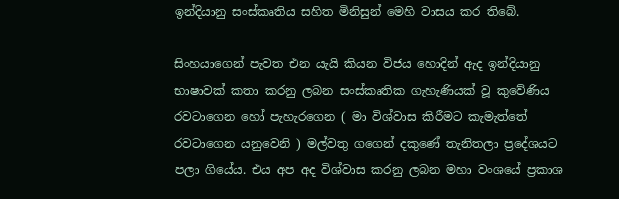ඉන්දියානු සංස්කෘතිය සහිත මිනිසුන් මෙහි වාසය කර තිබේ.

සිංහයාගෙන් පැවත එන යැයි කියන විජය හොදින් ඇද ඉන්දියානු භාෂාවක් කතා කරනු ලබන සංස්කෘතික ගැහැණියක් වූ කුවේණිය රවටාගෙන හෝ පැහැරගෙන ( මා විශ්වාස කිරීමට කැමැත්තේ රවටාගෙන යනුවෙනි ) මල්වතු ගගෙන් දකුණේ තැනිතලා ප්‍රදේශයට පලා ගියේය. එය අප අද විශ්වාස කරනු ලබන මහා වංශයේ ප්‍රකාශ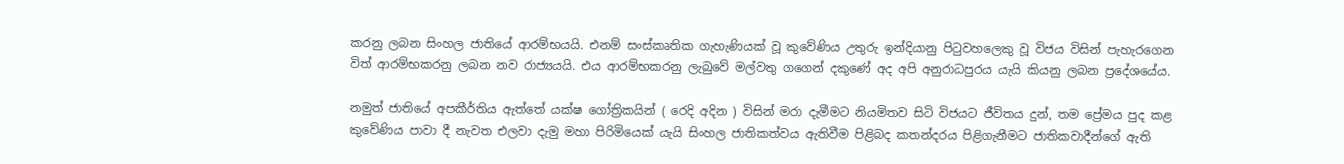කරනු ලබන සිංහල ජාතියේ ආරම්භයයි. එනම් සංස්කෘතික ගැහැණියක් වූ කුවේණිය උතුරු ඉන්දියානු පිටුවහලෙකු වූ විජය විසින් පැහැරගෙන විත් ආරම්භකරනු ලබන නව රාජ්‍යයයි. එය ආරම්භකරනු ලැබුවේ මල්වතු ගගෙන් දකුණේ අද අපි අනුරාධපුරය යැයි කියනු ලබන ප්‍රදේශයේය.

නමුත් ජාතියේ අපකීර්තිය ඇත්තේ යක්ෂ ගෝත්‍රිකයින් ( රෙදි අදින ) විසින් මරා දැමීමට නියමිතව සිටි විජයට ජීවිතය දුන්, තම ප්‍රේමය පුද කළ කුවේණිය පාවා දී නැවත එලවා දැමු මහා පිරිමියෙක් යැයි සිංහල ජාතිකත්වය ඇතිවීම පිළිබද කතන්දරය පිළිගැනීමට ජාතිකවාදීන්ගේ ඇති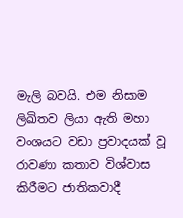මැලි බවයි. එම නිසාම ලිඛිතව ලියා ඇති මහා වංශයට වඩා ප්‍රවාදයක් වූ රාවණා කතාව විශ්වාස කිරීමට ජාතිකවාදී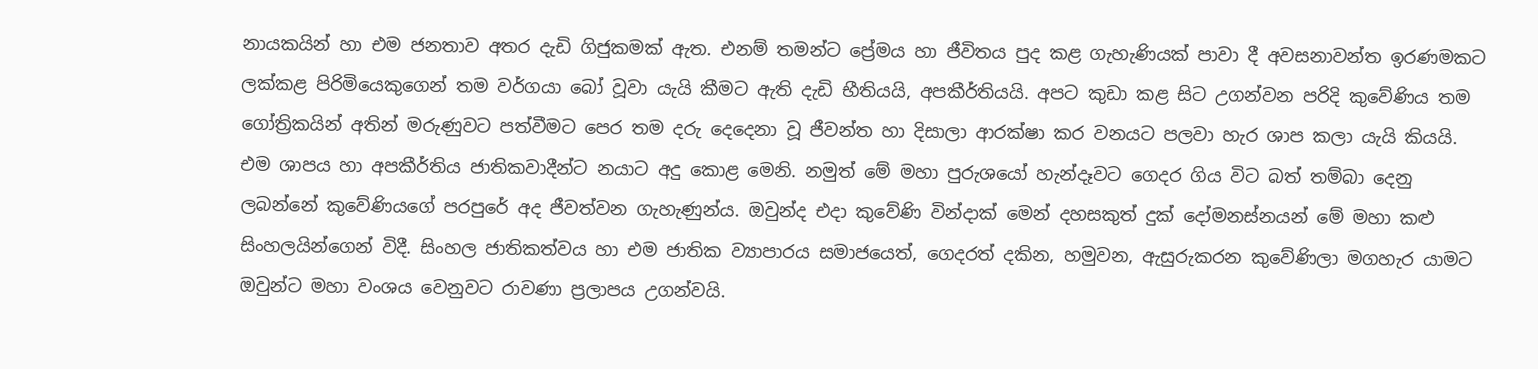නායකයින් හා එම ජනතාව අතර දැඩි ගිජුකමක් ඇත. එනම් තමන්ට ප්‍රේමය හා ජීවිතය පුද කළ ගැහැණියක් පාවා දී අවසනාවන්ත ඉරණමකට ලක්කළ පිරිමියෙකුගෙන් තම වර්ගයා බෝ වූවා යැයි කීමට ඇති දැඩි භීතියයි, අපකීර්තියයි. අපට කුඩා කළ සිට උගන්වන පරිදි කුවේණිය තම ගෝත්‍රිකයින් අතින් මරුණුවට පත්වීමට පෙර තම දරු දෙදෙනා වූ ජීවන්ත හා දිසාලා ආරක්ෂා කර වනයට පලවා හැර ශාප කලා යැයි කියයි. එම ශාපය හා අපකීර්තිය ජාතිකවාදීන්ට නයාට අදු කොළ මෙනි. නමුත් මේ මහා පුරුශයෝ හැන්දෑවට ගෙදර ගිය විට බත් තම්බා දෙනු ලබන්නේ කු‍වේණියගේ පරපුරේ අද ජීවත්වන ගැහැණුන්ය. ඔවුන්ද එදා කු‍‍වේණි වින්දාක් මෙන් දහසකුත් දුක් දෝමනස්නයන් මේ මහා කළු සිංහලයින්ගෙන් විදී. සිංහල ජාතිකත්වය හා එම ජාතික ව්‍යාපාරය සමාජයෙත්, ගෙදරත් දකින, හමුවන, ඇසුරුකරන කුවේණිලා මගහැර යාමට ඔවුන්ට මහා වංශය වෙනුවට රාවණා ප්‍රලාපය උගන්වයි.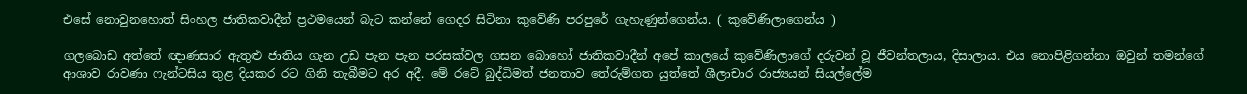එසේ නොවුනහොත් සිංහල ජාතිකවාදීන් ප්‍රථමයෙන් බැට කන්නේ ගෙදර සිටිනා කු‍වේණි පරපුරේ ගැහැණුන්ගෙන්ය. ( කුවේණිලාගෙන්ය )

ගලබොඩ අත්තේ ඥාණසාර ඇතුළු ජාතිය ගැන උඩ පැන පැන පරසක්වල ගසන බොහෝ ජාතිකවාදීන් අපේ කාලයේ කුවේණිලාගේ දරුවන් වූ ජීවන්තලාය, දිසාලාය. එය නොපිළිගන්නා ඔවුන් තමන්ගේ ආශාව රාවණා ෆැන්ටසිය තුළ දියකර රට ගිනි තැබීමට අර අදී. මේ රටේ බුද්ධිමත් ජනතාව තේරුම්ගත යුත්තේ ශීලාචාර රාජ්‍යයන් සියල්ලේම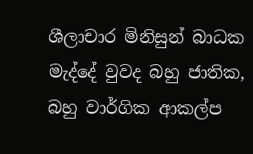ශීලාචාර මිනිසුන් බාධක මැද්දේ වුවද බහු ජාතික, බහු වාර්ගික ආකල්ප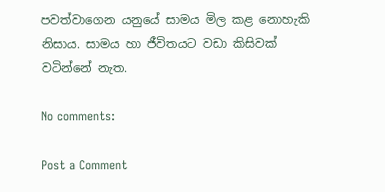පවත්වාගෙන යනුයේ සාමය මිල කළ නොහැකි නිසාය. සාමය හා ජීවිතයට වඩා කිසිවක් වටින්නේ නැත.

No comments:

Post a Comment